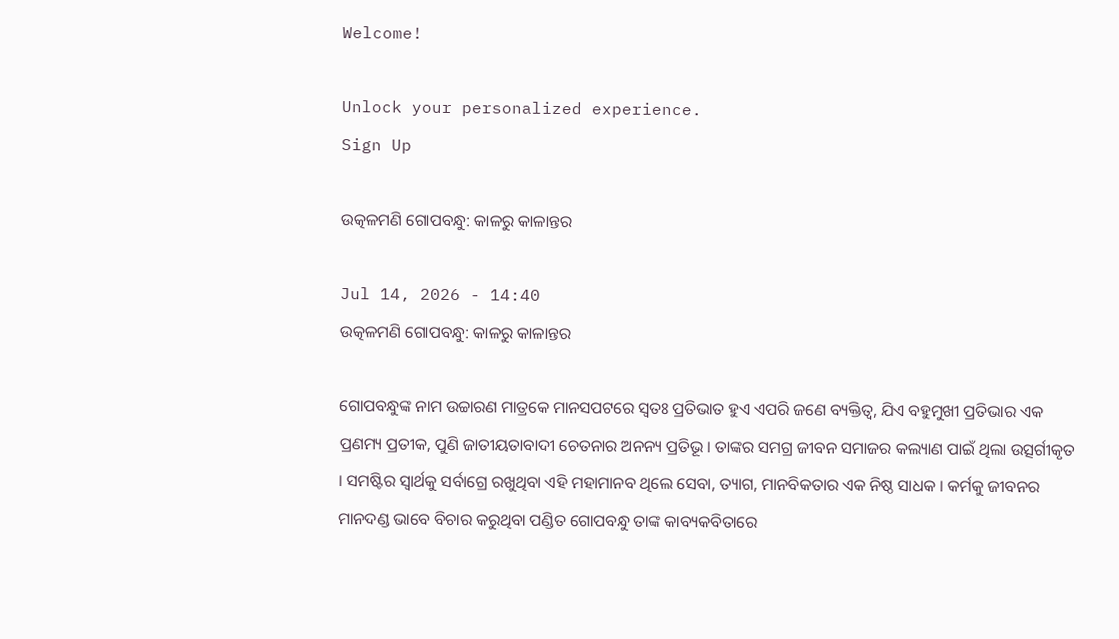Welcome!

Unlock your personalized experience.
Sign Up

ଉତ୍କଳମଣି ଗୋପବନ୍ଧୁ: କାଳରୁ କାଳାନ୍ତର

Jul 14, 2026 - 14:40
ଉତ୍କଳମଣି ଗୋପବନ୍ଧୁ: କାଳରୁ କାଳାନ୍ତର

ଗୋପବନ୍ଧୁଙ୍କ ନାମ ଉଚ୍ଚାରଣ ମାତ୍ରକେ ମାନସପଟରେ ସ୍ୱତଃ ପ୍ରତିଭାତ ହୁଏ ଏପରି ଜଣେ ବ୍ୟକ୍ତିତ୍ୱ, ଯିଏ ବହୁମୁଖୀ ପ୍ରତିଭାର ଏକ ପ୍ରଣମ୍ୟ ପ୍ରତୀକ, ପୁଣି ଜାତୀୟତାବାଦୀ ଚେତନାର ଅନନ୍ୟ ପ୍ରତିଭୂ । ତାଙ୍କର ସମଗ୍ର ଜୀବନ ସମାଜର କଲ୍ୟାଣ ପାଇଁ ଥିଲା ଉତ୍ସର୍ଗୀକୃତ । ସମଷ୍ଟିର ସ୍ୱାର୍ଥକୁ ସର୍ବାଗ୍ରେ ରଖୁଥିବା ଏହି ମହାମାନବ ଥିଲେ ସେବା, ତ୍ୟାଗ, ମାନବିକତାର ଏକ ନିଷ୍ଠ ସାଧକ । କର୍ମକୁ ଜୀବନର ମାନଦଣ୍ଡ ଭାବେ ବିଚାର କରୁଥିବା ପଣ୍ଡିତ ଗୋପବନ୍ଧୁ ତାଙ୍କ କାବ୍ୟକବିତାରେ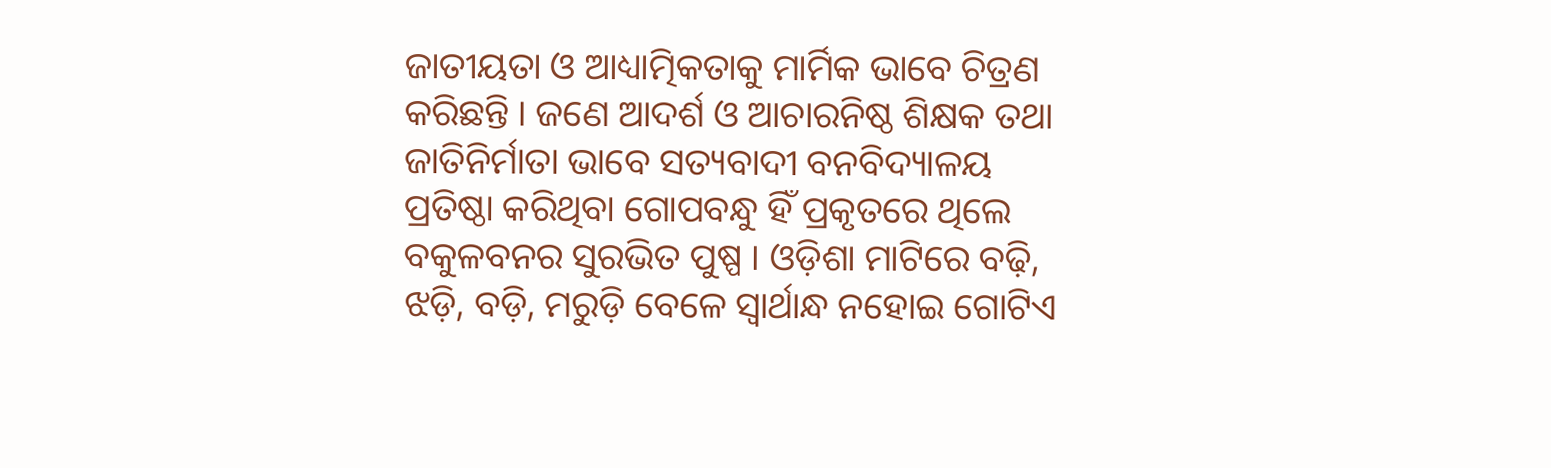ଜାତୀୟତା ଓ ଆଧ୍ୟାତ୍ମିକତାକୁ ମାର୍ମିକ ଭାବେ ଚିତ୍ରଣ କରିଛନ୍ତି । ଜଣେ ଆଦର୍ଶ ଓ ଆଚାରନିଷ୍ଠ ଶିକ୍ଷକ ତଥା ଜାତିନିର୍ମାତା ଭାବେ ସତ୍ୟବାଦୀ ବନବିଦ୍ୟାଳୟ ପ୍ରତିଷ୍ଠା କରିଥିବା ଗୋପବନ୍ଧୁ ହିଁ ପ୍ରକୃତରେ ଥିଲେ ବକୁଳବନର ସୁରଭିତ ପୁଷ୍ପ । ଓଡ଼ିଶା ମାଟିରେ ବଢ଼ି, ଝଡ଼ି, ବଡ଼ି, ମରୁଡ଼ି ବେଳେ ସ୍ୱାର୍ଥାନ୍ଧ ନହୋଇ ଗୋଟିଏ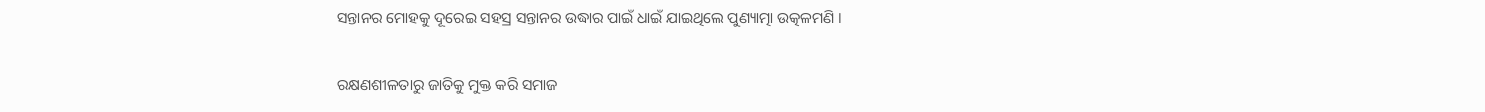ସନ୍ତାନର ମୋହକୁ ଦୂରେଇ ସହସ୍ର ସନ୍ତାନର ଉଦ୍ଧାର ପାଇଁ ଧାଇଁ ଯାଇଥିଲେ ପୁଣ୍ୟାତ୍ମା ଉତ୍କଳମଣି ।

ରକ୍ଷଣଶୀଳତାରୁ ଜାତିକୁ ମୁକ୍ତ କରି ସମାଜ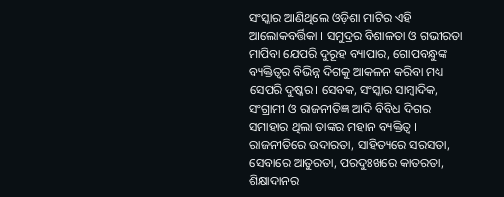ସଂସ୍କାର ଆଣିଥିଲେ ଓଡ଼ିଶା ମାଟିର ଏହି ଆଲୋକବର୍ତ୍ତିକା । ସମୁଦ୍ରର ବିଶାଳତା ଓ ଗଭୀରତା ମାପିବା ଯେପରି ଦୁରୂହ ବ୍ୟାପାର, ଗୋପବନ୍ଧୁଙ୍କ ବ୍ୟକ୍ତିତ୍ୱର ବିଭିନ୍ନ ଦିଗକୁ ଆକଳନ କରିବା ମଧ୍ୟ ସେପରି ଦୁଷ୍କର। ସେବକ, ସଂସ୍କାର ସାମ୍ବାଦିକ, ସଂଗ୍ରାମୀ ଓ ରାଜନୀତିଜ୍ଞ ଆଦି ବିବିଧ ଦିଗର ସମାହାର ଥିଲା ତାଙ୍କର ମହାନ ବ୍ୟକ୍ତିତ୍ୱ । ରାଜନୀତିରେ ଉଦାରତା, ସାହିତ୍ୟରେ ସରସତା, ସେବାରେ ଆତୁରତା, ପରଦୁଃଖରେ କାତରତା, ଶିକ୍ଷାଦାନର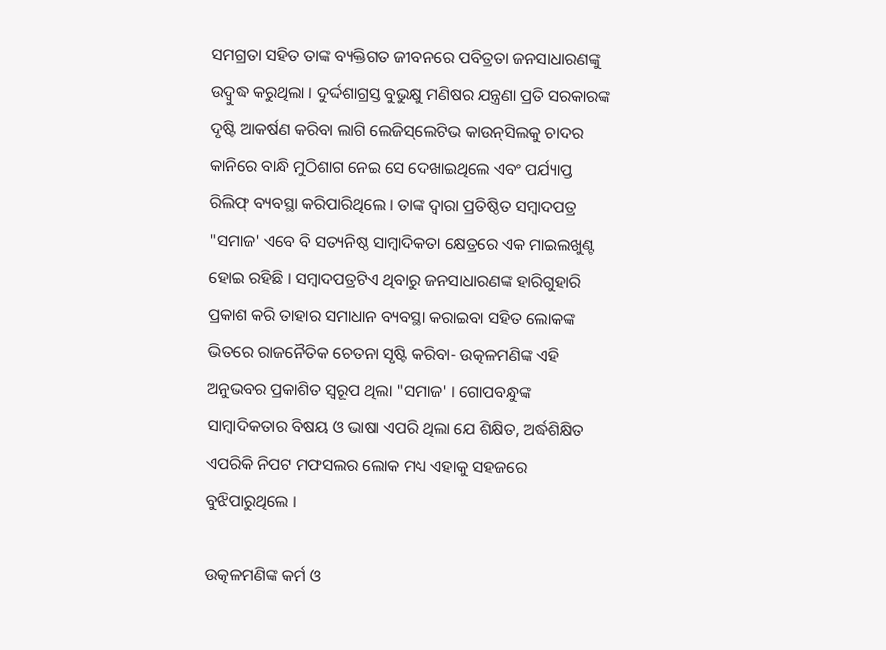ସମଗ୍ରତା ସହିତ ତାଙ୍କ ବ୍ୟକ୍ତିଗତ ଜୀବନରେ ପବିତ୍ରତା ଜନସାଧାରଣଙ୍କୁ ଉଦ୍ବୁଦ୍ଧ କରୁଥିଲା । ଦୁର୍ଦ୍ଦଶାଗ୍ରସ୍ତ ବୁଭୁକ୍ଷୁ ମଣିଷର ଯନ୍ତ୍ରଣା ପ୍ରତି ସରକାରଙ୍କ ଦୃଷ୍ଟି ଆକର୍ଷଣ କରିବା ଲାଗି ଲେଜିସ୍‌ଲେଟିଭ କାଉନ୍‌ସିଲକୁ ଚାଦର କାନିରେ ବାନ୍ଧି ମୁଠିଶାଗ ନେଇ ସେ ଦେଖାଇଥିଲେ ଏବଂ ପର୍ଯ୍ୟାପ୍ତ ରିଲିଫ୍ ବ୍ୟବସ୍ଥା କରିପାରିଥିଲେ । ତାଙ୍କ ଦ୍ୱାରା ପ୍ରତିଷ୍ଠିତ ସମ୍ବାଦପତ୍ର "ସମାଜ' ଏବେ ବି ସତ୍ୟନିଷ୍ଠ ସାମ୍ବାଦିକତା କ୍ଷେତ୍ରରେ ଏକ ମାଇଲଖୁଣ୍ଟ ହୋଇ ରହିଛି । ସମ୍ବାଦପତ୍ରଟିଏ ଥିବାରୁ ଜନସାଧାରଣଙ୍କ ହାରିଗୁହାରି ପ୍ରକାଶ କରି ତାହାର ସମାଧାନ ବ୍ୟବସ୍ଥା କରାଇବା ସହିତ ଲୋକଙ୍କ ଭିତରେ ରାଜନୈତିକ ଚେତନା ସୃଷ୍ଟି କରିବା- ଉତ୍କଳମଣିଙ୍କ ଏହି ଅନୁଭବର ପ୍ରକାଶିତ ସ୍ୱରୂପ ଥିଲା "ସମାଜ' । ଗୋପବନ୍ଧୁଙ୍କ ସାମ୍ବାଦିକତାର ବିଷୟ ଓ ଭାଷା ଏପରି ଥିଲା ଯେ ଶିକ୍ଷିତ, ଅର୍ଦ୍ଧଶିକ୍ଷିତ ଏପରିକି ନିପଟ ମଫସଲର ଲୋକ ମଧ୍ୟ ଏହାକୁ ସହଜରେ ବୁଝିପାରୁଥିଲେ ।

ଉତ୍କଳମଣିଙ୍କ କର୍ମ ଓ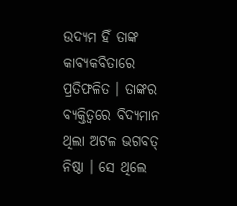ଉଦ୍ୟମ ହିଁ ତାଙ୍କ କାବ୍ୟକବିତାରେ ପ୍ରତିଫଳିତ । ତାଙ୍କର ବ୍ୟକ୍ତିତ୍ୱରେ ବିଦ୍ୟମାନ ଥିଲା ଅଟଳ ଭଗବତ୍ ନିଷ୍ଠା । ସେ ଥିଲେ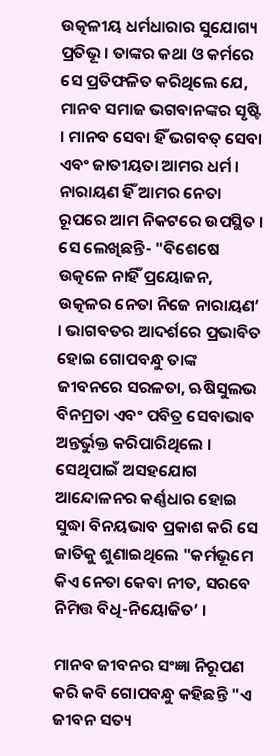ଉତ୍କଳୀୟ ଧର୍ମଧାରାର ସୁଯୋଗ୍ୟ ପ୍ରତିଭୂ । ତାଙ୍କର କଥା ଓ କର୍ମରେ ସେ ପ୍ରତିଫଳିତ କରିଥିଲେ ଯେ, ମାନବ ସମାଜ ଭଗବାନଙ୍କର ସୃଷ୍ଟି । ମାନବ ସେବା ହିଁ ଭଗବତ୍ ସେବା ଏବଂ ଜାତୀୟତା ଆମର ଧର୍ମ । ନାରାୟଣ ହିଁ ଆମର ନେତା ରୂପରେ ଆମ ନିକଟରେ ଉପସ୍ଥିତ । ସେ ଲେଖିଛନ୍ତି- "ବିଶେଷେ ଉତ୍କଳେ ନାହିଁ ପ୍ରୟୋଜନ, ଉତ୍କଳର ନେତା ନିଜେ ନାରାୟଣ’ । ଭାଗବତର ଆଦର୍ଶରେ ପ୍ରଭାବିତ ହୋଇ ଗୋପବନ୍ଧୁ ତାଙ୍କ ଜୀବନରେ ସରଳତା, ଋଷିସୁଲଭ ବିନମ୍ରତା ଏବଂ ପବିତ୍ର ସେବାଭାବ ଅନ୍ତର୍ଭୁକ୍ତ କରିପାରିଥିଲେ । ସେଥିପାଇଁ ଅସହଯୋଗ ଆନ୍ଦୋଳନର କର୍ଣ୍ଣଧାର ହୋଇ ସୁଦ୍ଧା ବିନୟଭାବ ପ୍ରକାଶ କରି ସେ ଜାତିକୁ ଶୁଣାଇଥିଲେ "କର୍ମଭୂମେ କିଏ ନେତା କେବା ନୀତ, ସରବେ ନିମିତ୍ତ ବିଧି-ନିୟୋଜିତ’ ।

ମାନବ ଜୀବନର ସଂଜ୍ଞା ନିରୂପଣ କରି କବି ଗୋପବନ୍ଧୁ କହିଛନ୍ତି "ଏ ଜୀବନ ସତ୍ୟ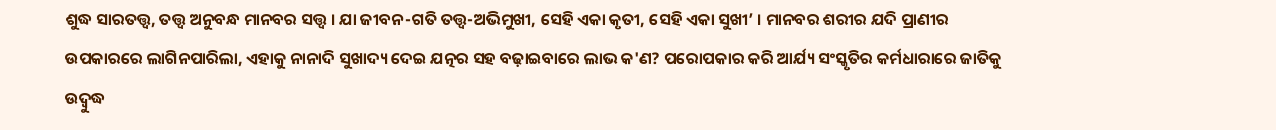ଶୁଦ୍ଧ ସାରତତ୍ତ୍ୱ, ତତ୍ତ୍ୱ ଅନୁବନ୍ଧ ମାନବର ସତ୍ତ୍ୱ । ଯା ଜୀବନ-ଗତି ତତ୍ତ୍ୱ-ଅଭିମୁଖୀ, ସେହି ଏକା କୃତୀ, ସେହି ଏକା ସୁଖୀ’ । ମାନବର ଶରୀର ଯଦି ପ୍ରାଣୀର ଉପକାରରେ ଲାଗିନପାରିଲା, ଏହାକୁ ନାନାଦି ସୁଖାଦ୍ୟ ଦେଇ ଯତ୍ନର ସହ ବଢ଼ାଇବାରେ ଲାଭ କ'ଣ? ପରୋପକାର କରି ଆର୍ଯ୍ୟ ସଂସ୍କୃତିର କର୍ମଧାରାରେ ଜାତିକୁ ଉଦ୍ବୁଦ୍ଧ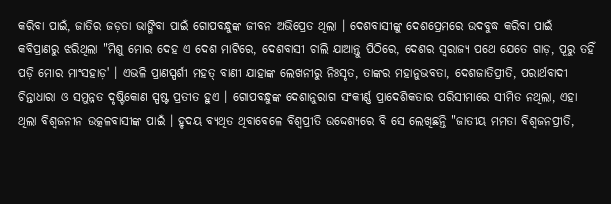କରିବା ପାଇଁ, ଜାତିର ଜଡ଼ତା ଭାଙ୍ଗିବା ପାଇଁ ଗୋପବନ୍ଧୁଙ୍କ ଜୀବନ ଅଭିପ୍ରେତ ଥିଲା । ଦେଶବାସୀଙ୍କୁ ଦେଶପ୍ରେମରେ ଉଦବୁଦ୍ଧ କରିବା ପାଇଁ କବିପ୍ରାଣରୁ ଝରିଥିଲା "ମିଶୁ ମୋର ଦେହ ଏ ଦେଶ ମାଟିରେ, ଦେଶବାସୀ ଚାଲି ଯାଆନ୍ତୁ ପିଠିରେ, ଦେଶର ସ୍ୱରାଜ୍ୟ ପଥେ ଯେତେ ଗାଡ଼, ପୂରୁ ତହିଁ ପଡ଼ି ମୋର ମାଂସହାଡ଼' । ଏଭଳି ପ୍ରାଣସ୍ପର୍ଶୀ ମହତ୍ ବାଣୀ ଯାହାଙ୍କ ଲେଖନୀରୁ ନିଃସୃତ, ତାଙ୍କର ମହାନୁଭବତା, ଦେଶଜାତିପ୍ରୀତି, ପରାର୍ଥବାଦୀ ଚିନ୍ତାଧାରା ଓ ସମୁନ୍ନତ ଦୃଷ୍ଟିକୋଣ ସ୍ପଷ୍ଟ ପ୍ରତୀତ ହୁଏ । ଗୋପବନ୍ଧୁଙ୍କ ଦେଶାନୁରାଗ ସଂକୀର୍ଣ୍ଣ ପ୍ରାଦେଶିକତାର ପରିସୀମାରେ ସୀମିତ ନଥିଲା, ଏହା ଥିଲା ବିଶ୍ୱଜନୀନ ଉତ୍କଳବାସୀଙ୍କ ପାଇଁ । ହୃଦୟ ବ୍ୟଥିତ ଥିବାବେଳେ ବିଶ୍ୱପ୍ରୀତି ଉଦ୍ଦେଶ୍ୟରେ ବି ସେ ଲେଖିଛନ୍ତି "ଜାତୀୟ ମମତା ବିଶ୍ୱଜନପ୍ରୀତି,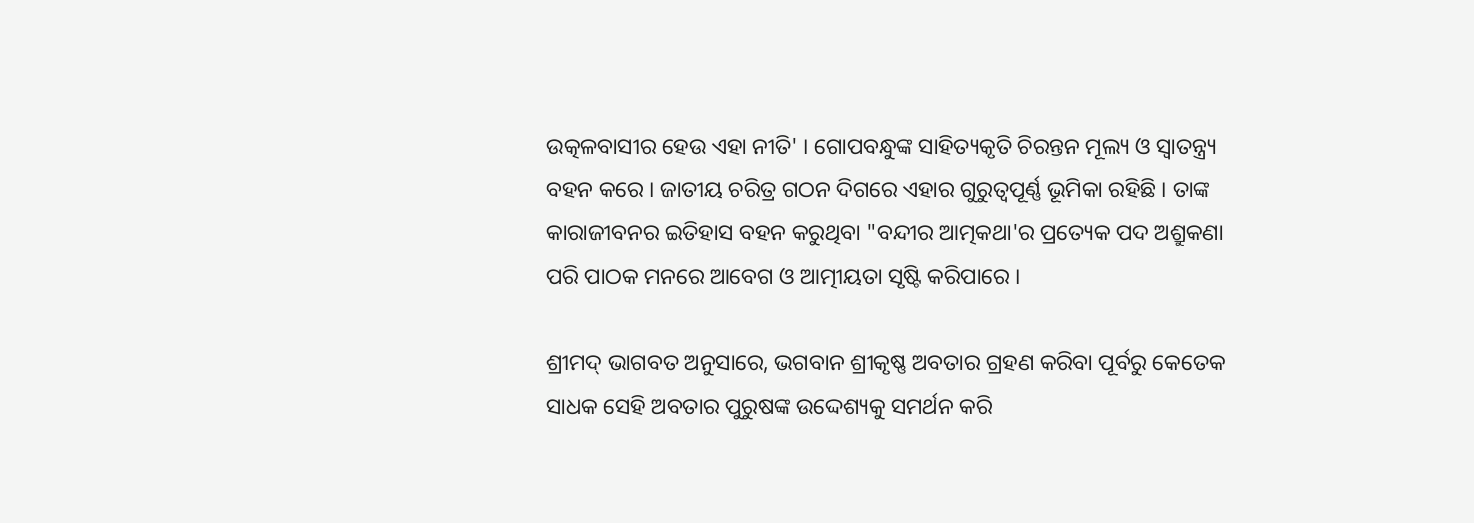ଉତ୍କଳବାସୀର ହେଉ ଏହା ନୀତି' । ଗୋପବନ୍ଧୁଙ୍କ ସାହିତ୍ୟକୃତି ଚିରନ୍ତନ ମୂଲ୍ୟ ଓ ସ୍ୱାତନ୍ତ୍ର୍ୟ ବହନ କରେ । ଜାତୀୟ ଚରିତ୍ର ଗଠନ ଦିଗରେ ଏହାର ଗୁରୁତ୍ୱପୂର୍ଣ୍ଣ ଭୂମିକା ରହିଛି । ତାଙ୍କ କାରାଜୀବନର ଇତିହାସ ବହନ କରୁଥିବା "ବନ୍ଦୀର ଆତ୍ମକଥା'ର ପ୍ରତ୍ୟେକ ପଦ ଅଶ୍ରୁକଣା ପରି ପାଠକ ମନରେ ଆବେଗ ଓ ଆତ୍ମୀୟତା ସୃଷ୍ଟି କରିପାରେ ।

ଶ୍ରୀମଦ୍ ଭାଗବତ ଅନୁସାରେ, ଭଗବାନ ଶ୍ରୀକୃଷ୍ଣ ଅବତାର ଗ୍ରହଣ କରିବା ପୂର୍ବରୁ କେତେକ ସାଧକ ସେହି ଅବତାର ପୁରୁଷଙ୍କ ଉଦ୍ଦେଶ୍ୟକୁ ସମର୍ଥନ କରି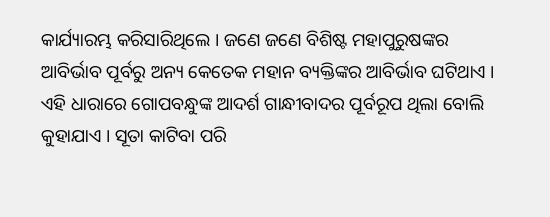କାର୍ଯ୍ୟାରମ୍ଭ କରିସାରିଥିଲେ । ଜଣେ ଜଣେ ବିଶିଷ୍ଟ ମହାପୁରୁଷଙ୍କର ଆବିର୍ଭାବ ପୂର୍ବରୁ ଅନ୍ୟ କେତେକ ମହାନ ବ୍ୟକ୍ତିଙ୍କର ଆବିର୍ଭାବ ଘଟିଥାଏ । ଏହି ଧାରାରେ ଗୋପବନ୍ଧୁଙ୍କ ଆଦର୍ଶ ଗାନ୍ଧୀବାଦର ପୂର୍ବରୂପ ଥିଲା ବୋଲି କୁହାଯାଏ । ସୂତା କାଟିବା ପରି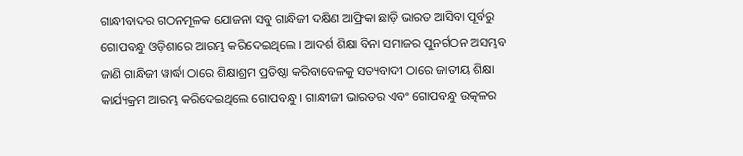ଗାନ୍ଧୀବାଦର ଗଠନମୂଳକ ଯୋଜନା ସବୁ ଗାନ୍ଧିଜୀ ଦକ୍ଷିଣ ଆଫ୍ରିକା ଛାଡ଼ି ଭାରତ ଆସିବା ପୂର୍ବରୁ ଗୋପବନ୍ଧୁ ଓଡ଼ିଶାରେ ଆରମ୍ଭ କରିଦେଇଥିଲେ । ଆଦର୍ଶ ଶିକ୍ଷା ବିନା ସମାଜର ପୁନର୍ଗଠନ ଅସମ୍ଭବ ଜାଣି ଗାନ୍ଧିଜୀ ୱାର୍ଦ୍ଧା ଠାରେ ଶିକ୍ଷାଶ୍ରମ ପ୍ରତିଷ୍ଠା କରିବାବେଳକୁ ସତ୍ୟବାଦୀ ଠାରେ ଜାତୀୟ ଶିକ୍ଷା କାର୍ଯ୍ୟକ୍ରମ ଆରମ୍ଭ କରିଦେଇଥିଲେ ଗୋପବନ୍ଧୁ । ଗାନ୍ଧୀଜୀ ଭାରତର ଏବଂ ଗୋପବନ୍ଧୁ ଉତ୍କଳର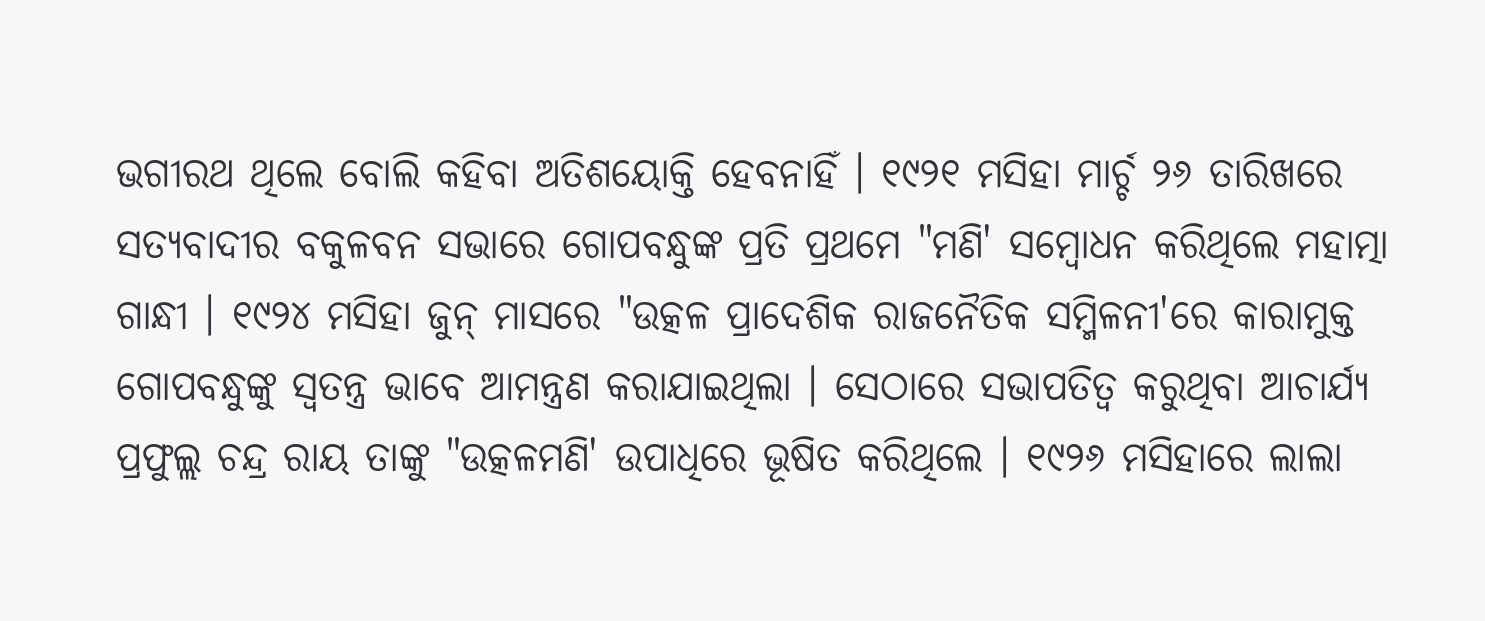ଭଗୀରଥ ଥିଲେ ବୋଲି କହିବା ଅତିଶୟୋକ୍ତି ହେବନାହିଁ । ୧୯୨୧ ମସିହା ମାର୍ଚ୍ଚ ୨୬ ତାରିଖରେ ସତ୍ୟବାଦୀର ବକୁଳବନ ସଭାରେ ଗୋପବନ୍ଧୁଙ୍କ ପ୍ରତି ପ୍ରଥମେ "ମଣି' ସମ୍ବୋଧନ କରିଥିଲେ ମହାତ୍ମା ଗାନ୍ଧୀ । ୧୯୨୪ ମସିହା ଜୁନ୍ ମାସରେ "ଉତ୍କଳ ପ୍ରାଦେଶିକ ରାଜନୈତିକ ସମ୍ମିଳନୀ'ରେ କାରାମୁକ୍ତ ଗୋପବନ୍ଧୁଙ୍କୁ ସ୍ୱତନ୍ତ୍ର ଭାବେ ଆମନ୍ତ୍ରଣ କରାଯାଇଥିଲା । ସେଠାରେ ସଭାପତିତ୍ୱ କରୁଥିବା ଆଚାର୍ଯ୍ୟ ପ୍ରଫୁଲ୍ଲ ଚନ୍ଦ୍ର ରାୟ ତାଙ୍କୁ "ଉତ୍କଳମଣି' ଉପାଧିରେ ଭୂଷିତ କରିଥିଲେ । ୧୯୨୬ ମସିହାରେ ଲାଲା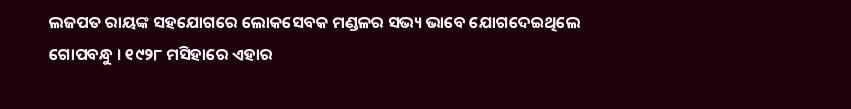ଲଜପତ ରାୟଙ୍କ ସହଯୋଗରେ ଲୋକସେବକ ମଣ୍ଡଳର ସଭ୍ୟ ଭାବେ ଯୋଗଦେଇଥିଲେ ଗୋପବନ୍ଧୁ । ୧୯୨୮ ମସିହାରେ ଏହାର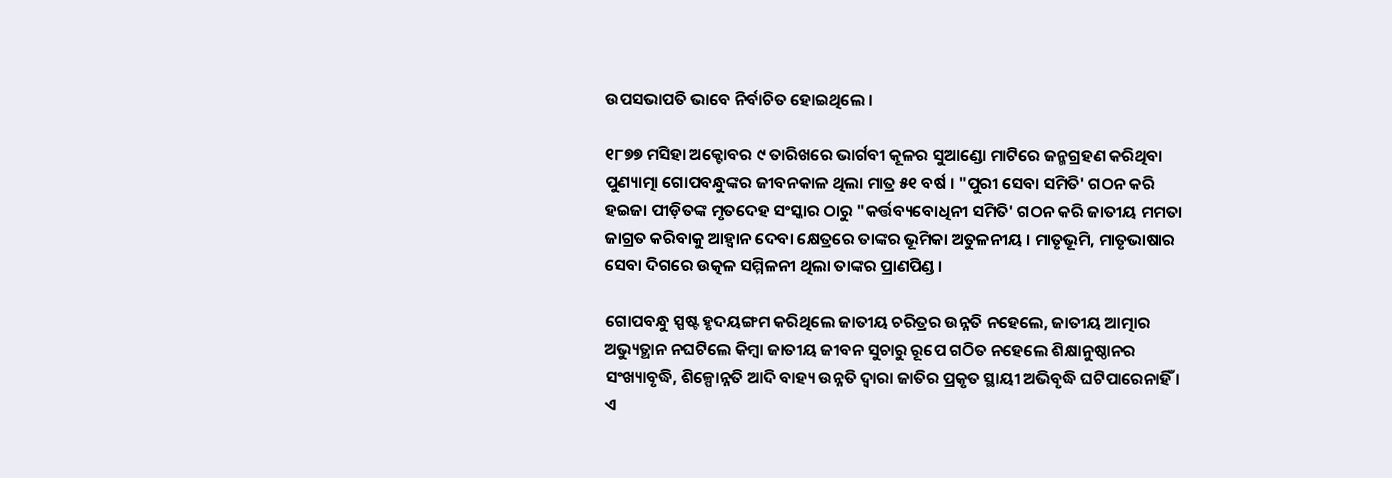ଉପସଭାପତି ଭାବେ ନିର୍ବାଚିତ ହୋଇଥିଲେ ।

୧୮୭୭ ମସିହା ଅକ୍ଟୋବର ୯ ତାରିଖରେ ଭାର୍ଗବୀ କୂଳର ସୁଆଣ୍ଡୋ ମାଟିରେ ଜନ୍ମଗ୍ରହଣ କରିଥିବା ପୁଣ୍ୟାତ୍ମା ଗୋପବନ୍ଧୁଙ୍କର ଜୀବନକାଳ ଥିଲା ମାତ୍ର ୫୧ ବର୍ଷ । "ପୁରୀ ସେବା ସମିତି' ଗଠନ କରି ହଇଜା ପୀଡ଼ିତଙ୍କ ମୃତଦେହ ସଂସ୍କାର ଠାରୁ "କର୍ତ୍ତବ୍ୟବୋଧିନୀ ସମିତି' ଗଠନ କରି ଜାତୀୟ ମମତା ଜାଗ୍ରତ କରିବାକୁ ଆହ୍ୱାନ ଦେବା କ୍ଷେତ୍ରରେ ତାଙ୍କର ଭୂମିକା ଅତୁଳନୀୟ । ମାତୃଭୂମି, ମାତୃଭାଷାର ସେବା ଦିଗରେ ଉତ୍କଳ ସମ୍ମିଳନୀ ଥିଲା ତାଙ୍କର ପ୍ରାଣପିଣ୍ଡ ।

ଗୋପବନ୍ଧୁ ସ୍ପଷ୍ଟ ହୃଦୟଙ୍ଗମ କରିଥିଲେ ଜାତୀୟ ଚରିତ୍ରର ଉନ୍ନତି ନହେଲେ, ଜାତୀୟ ଆତ୍ମାର ଅଭ୍ୟୁତ୍ଥାନ ନଘଟିଲେ କିମ୍ବା ଜାତୀୟ ଜୀବନ ସୁଚାରୁ ରୂପେ ଗଠିତ ନହେଲେ ଶିକ୍ଷାନୁଷ୍ଠାନର ସଂଖ୍ୟାବୃଦ୍ଧି, ଶିଳ୍ପୋନ୍ନତି ଆଦି ବାହ୍ୟ ଉନ୍ନତି ଦ୍ୱାରା ଜାତିର ପ୍ରକୃତ ସ୍ଥାୟୀ ଅଭିବୃଦ୍ଧି ଘଟିପାରେନାହିଁ । ଏ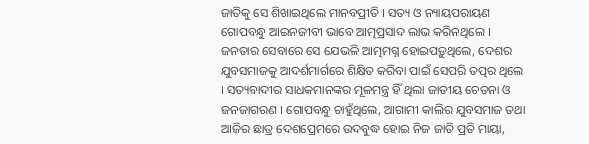ଜାତିକୁ ସେ ଶିଖାଇଥିଲେ ମାନବପ୍ରୀତି । ସତ୍ୟ ଓ ନ୍ୟାୟପରାୟଣ ଗୋପବନ୍ଧୁ ଆଇନଜୀବୀ ଭାବେ ଆତ୍ମପ୍ରସାଦ ଲାଭ କରିନଥିଲେ । ଜନତାର ସେବାରେ ସେ ଯେଭଳି ଆତ୍ମମଗ୍ନ ହୋଇପଡ଼ୁଥିଲେ, ଦେଶର ଯୁବସମାଜକୁ ଆଦର୍ଶମାର୍ଗରେ ଶିକ୍ଷିତ କରିବା ପାଇଁ ସେପରି ତତ୍ପର ଥିଲେ । ସତ୍ୟବାଦୀର ସାଧକମାନଙ୍କର ମୂଳମନ୍ତ୍ର ହିଁ ଥିଲା ଜାତୀୟ ଚେତନା ଓ ଜନଜାଗରଣ । ଗୋପବନ୍ଧୁ ଚାହୁଁଥିଲେ, ଆଗାମୀ କାଲିର ଯୁବସମାଜ ତଥା ଆଜିର ଛାତ୍ର ଦେଶପ୍ରେମରେ ଉଦବୁଦ୍ଧ ହୋଇ ନିଜ ଜାତି ପ୍ରତି ମାୟା,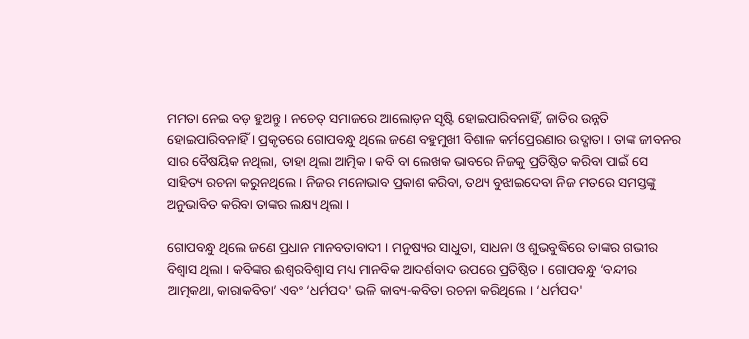ମମତା ନେଇ ବଡ଼ ହୁଅନ୍ତୁ । ନଚେତ୍ ସମାଜରେ ଆଲୋଡ଼ନ ସୃଷ୍ଟି ହୋଇପାରିବନାହିଁ, ଜାତିର ଉନ୍ନତି ହୋଇପାରିବନାହିଁ । ପ୍ରକୃତରେ ଗୋପବନ୍ଧୁ ଥିଲେ ଜଣେ ବହୁମୁଖୀ ବିଶାଳ କର୍ମପ୍ରେରଣାର ଉଦ୍ଗାତା । ତାଙ୍କ ଜୀବନର ସାର ବୈଷୟିକ ନଥିଲା, ତାହା ଥିଲା ଆତ୍ମିକ। କବି ବା ଲେଖକ ଭାବରେ ନିଜକୁ ପ୍ରତିଷ୍ଠିତ କରିବା ପାଇଁ ସେ ସାହିତ୍ୟ ରଚନା କରୁନଥିଲେ । ନିଜର ମନୋଭାବ ପ୍ରକାଶ କରିବା, ତଥ୍ୟ ବୁଝାଇଦେବା ନିଜ ମତରେ ସମସ୍ତଙ୍କୁ ଅନୁଭାବିତ କରିବା ତାଙ୍କର ଲକ୍ଷ୍ୟ ଥିଲା ।

ଗୋପବନ୍ଧୁ ଥିଲେ ଜଣେ ପ୍ରଧାନ ମାନବତାବାଦୀ । ମନୁଷ୍ୟର ସାଧୁତା, ସାଧନା ଓ ଶୁଭବୁଦ୍ଧିରେ ତାଙ୍କର ଗଭୀର ବିଶ୍ୱାସ ଥିଲା । କବିଙ୍କର ଈଶ୍ୱରବିଶ୍ୱାସ ମଧ୍ୟ ମାନବିକ ଆଦର୍ଶବାଦ ଉପରେ ପ୍ରତିଷ୍ଠିତ । ଗୋପବନ୍ଧୁ ‘ବନ୍ଦୀର ଆତ୍ମକଥା, କାରାକବିତା’ ଏବଂ ‘ଧର୍ମପଦ' ଭଳି କାବ୍ୟ-କବିତା ରଚନା କରିଥିଲେ । ‘ଧର୍ମପଦ'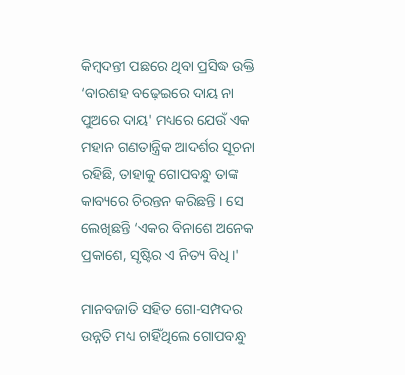କିମ୍ବଦନ୍ତୀ ପଛରେ ଥିବା ପ୍ରସିଦ୍ଧ ଉକ୍ତି ‘ବାରଶହ ବଢ଼େଇରେ ଦାୟ ନା ପୁଅରେ ଦାୟ' ମଧ୍ୟରେ ଯେଉଁ ଏକ ମହାନ ଗଣତାନ୍ତ୍ରିକ ଆଦର୍ଶର ସୂଚନା ରହିଛି, ତାହାକୁ ଗୋପବନ୍ଧୁ ତାଙ୍କ କାବ୍ୟରେ ଚିରନ୍ତନ କରିଛନ୍ତି । ସେ ଲେଖିଛନ୍ତି ‘ଏକର ବିନାଶେ ଅନେକ ପ୍ରକାଶେ, ସୃଷ୍ଟିର ଏ ନିତ୍ୟ ବିଧି ।'

ମାନବଜାତି ସହିତ ଗୋ-ସମ୍ପଦର ଉନ୍ନତି ମଧ୍ୟ ଚାହିଁଥିଲେ ଗୋପବନ୍ଧୁ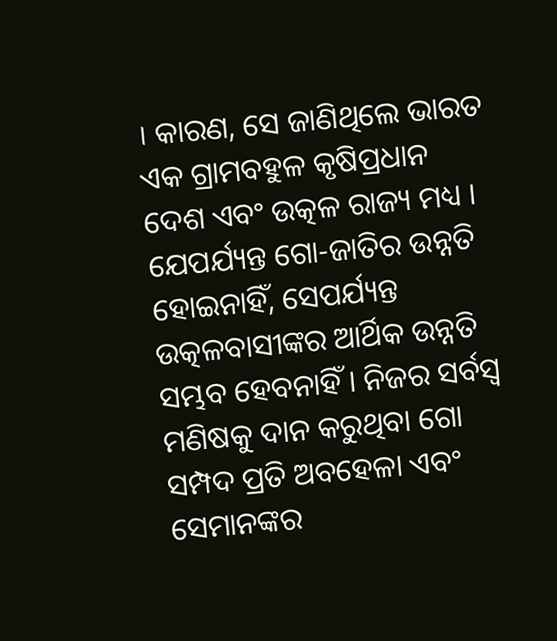। କାରଣ, ସେ ଜାଣିଥିଲେ ଭାରତ ଏକ ଗ୍ରାମବହୁଳ କୃଷିପ୍ରଧାନ ଦେଶ ଏବଂ ଉତ୍କଳ ରାଜ୍ୟ ମଧ୍ୟ । ଯେପର୍ଯ୍ୟନ୍ତ ଗୋ-ଜାତିର ଉନ୍ନତି ହୋଇନାହିଁ, ସେପର୍ଯ୍ୟନ୍ତ ଉତ୍କଳବାସୀଙ୍କର ଆର୍ଥିକ ଉନ୍ନତି ସମ୍ଭବ ହେବନାହିଁ । ନିଜର ସର୍ବସ୍ୱ ମଣିଷକୁ ଦାନ କରୁଥିବା ଗୋ ସମ୍ପଦ ପ୍ରତି ଅବହେଳା ଏବଂ ସେମାନଙ୍କର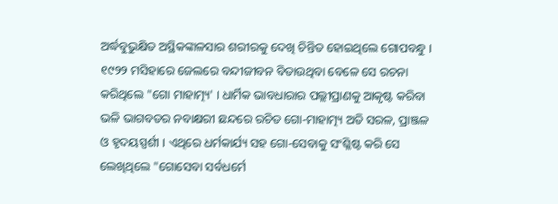ଅର୍ଦ୍ଧବୁଭୁକ୍ଷିତ ଅସ୍ଥିକଙ୍କାଳସାର ଶରୀରକୁ ଦେଖି ଚିନ୍ତିତ ହୋଇଥିଲେ ଗୋପବନ୍ଧୁ । ୧୯୨୨ ମସିହାରେ ଜେଲରେ ବନ୍ଦୀଜୀବନ ବିତାଉଥିବା ବେଳେ ସେ ରଚନା କରିଥିଲେ "ଗୋ ମାହାତ୍ମ୍ୟ' । ଧାର୍ମିକ ଭାବଧାରାର ପଲ୍ଲୀପ୍ରାଣକୁ ଆକୃଷ୍ଟ କରିବା ଭଳି ଭାଗବତର ନବାକ୍ଷରୀ ଛନ୍ଦରେ ରଚିତ ଗୋ-ମାହାତ୍ମ୍ୟ ଅତି ସରଳ, ପ୍ରାଞ୍ଜଳ ଓ ହୃଦୟସ୍ପର୍ଶୀ । ଏଥିରେ ଧର୍ମକାର୍ଯ୍ୟ ସହ ଗୋ-ସେବାକୁ ସଂଶ୍ଳିଷ୍ଟ କରି ସେ ଲେଖିଥିଲେ "ଗୋସେବା ସର୍ବଧର୍ମେ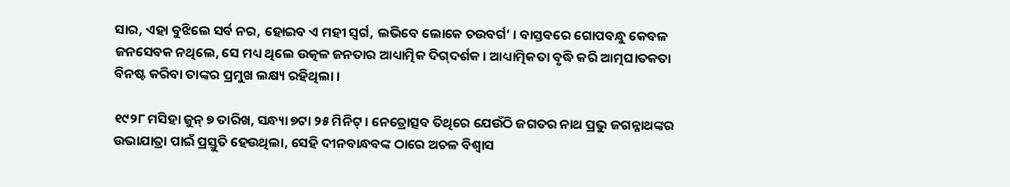ସାର, ଏହା ବୁଝିଲେ ସର୍ବ ନର, ହୋଇବ ଏ ମହୀ ସ୍ୱର୍ଗ, ଲଭିବେ ଲୋକେ ଚଉବର୍ଗ’ । ବାସ୍ତବରେ ଗୋପବନ୍ଧୁ କେବଳ ଜନସେବକ ନଥିଲେ, ସେ ମଧ୍ୟ ଥିଲେ ଉତ୍କଳ ଜନତାର ଆଧ୍ୟାତ୍ମିକ ଦିଗ୍‌ଦର୍ଶକ। ଆଧ୍ୟାତ୍ମିକତା ବୃଦ୍ଧି କରି ଆତ୍ମଘାତକତା ବିନଷ୍ଟ କରିବା ତାଙ୍କର ପ୍ରମୁଖ ଲକ୍ଷ୍ୟ ରହିଥିଲା ।

୧୯୨୮ ମସିହା ଜୁନ୍ ୭ ତାରିଖ, ସନ୍ଧ୍ୟା ୭ଟା ୨୫ ମିନିଟ୍ । ନେତ୍ରୋତ୍ସବ ତିଥିରେ ଯେଉଁଠି ଜଗତର ନାଥ ପ୍ରଭୁ ଜଗନ୍ନାଥଙ୍କର ଉଭାଯାତ୍ରା ପାଇଁ ପ୍ରସ୍ତୁତି ହେଉଥିଲା, ସେହି ଦୀନବାନ୍ଧବଙ୍କ ଠାରେ ଅଚଳ ବିଶ୍ୱାସ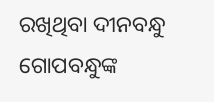ରଖିଥିବା ଦୀନବନ୍ଧୁ ଗୋପବନ୍ଧୁଙ୍କ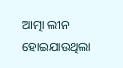ଆତ୍ମା ଲୀନ ହୋଇଯାଉଥିଲା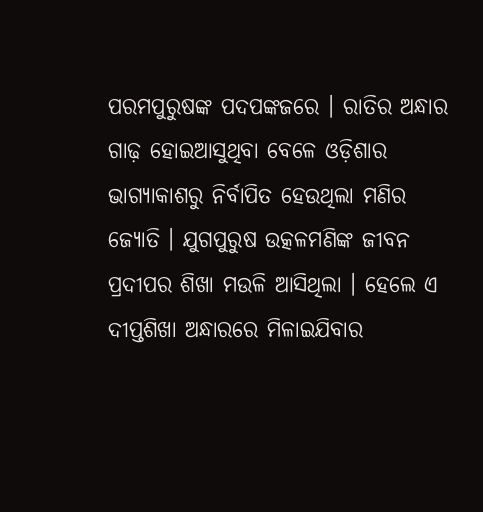ପରମପୁରୁଷଙ୍କ ପଦପଙ୍କଜରେ । ରାତିର ଅନ୍ଧାର ଗାଢ଼ ହୋଇଆସୁଥିବା ବେଳେ ଓଡ଼ିଶାର ଭାଗ୍ୟାକାଶରୁ ନିର୍ବାପିତ ହେଉଥିଲା ମଣିର ଜ୍ୟୋତି । ଯୁଗପୁରୁଷ ଉତ୍କଳମଣିଙ୍କ ଜୀବନ ପ୍ରଦୀପର ଶିଖା ମଉଳି ଆସିଥିଲା । ହେଲେ ଏ ଦୀପ୍ତଶିଖା ଅନ୍ଧାରରେ ମିଳାଇଯିବାର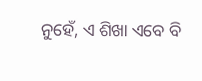ନୁହେଁ, ଏ ଶିଖା ଏବେ ବି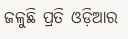ଜଳୁଛି ପ୍ରତି ଓଡ଼ିଆର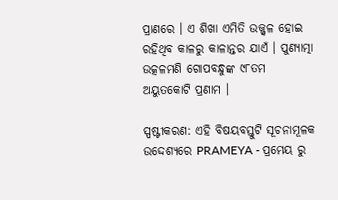ପ୍ରାଣରେ । ଏ ଶିଖା ଏମିତି ଉଜ୍ଜ୍ୱଳ ହୋଇ ରହିଥିବ କାଳରୁ କାଳାନ୍ତର ଯାଏଁ । ପୁଣ୍ୟାତ୍ମା ଉତ୍କଳମଣି ଗୋପବନ୍ଧୁଙ୍କ ୯୮ତମ ଅୟୁତକୋଟି ପ୍ରଣାମ ।

ସ୍ପଷ୍ଟୀକରଣ: ଏହି ବିଷୟବସ୍ତୁଟି ସୂଚନାମୂଳକ ଉଦ୍ଦେଶ୍ୟରେ PRAMEYA - ପ୍ରମେୟ ରୁ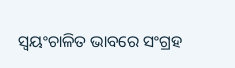ସ୍ୱୟଂଚାଳିତ ଭାବରେ ସଂଗ୍ରହ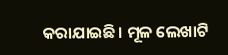କରାଯାଇଛି। ମୂଳ ଲେଖାଟି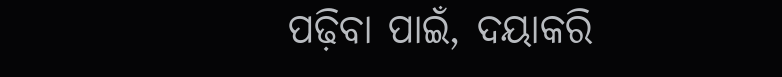ପଢ଼ିବା ପାଇଁ, ଦୟାକରି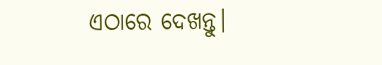ଏଠାରେ ଦେଖନ୍ତୁ।